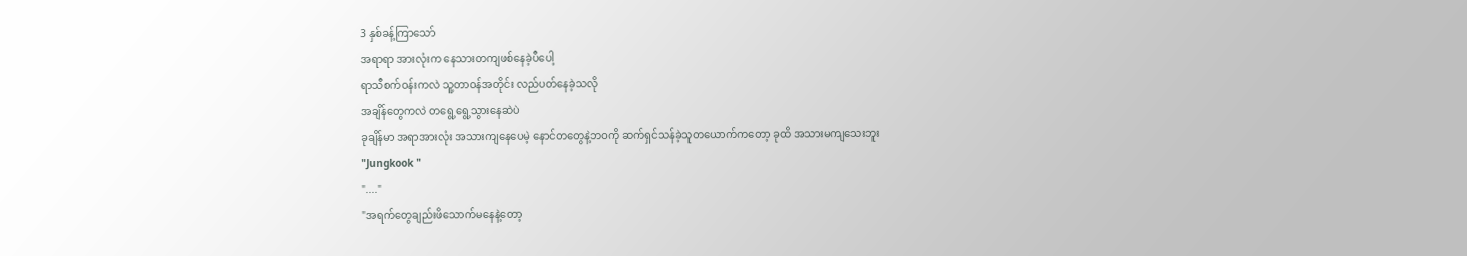3 နှစ်ခန့်ကြာသော်
အရာရာ အားလုံးက နေသားတကျဖစ်နေခဲ့ပီပေါ့
ရာသီစက်ဝန်းကလဲ သူ့တာဝန်အတိုင်း လည်ပတ်နေခဲ့သလို
အချိန်တွေကလဲ တရွေ့ရွေ့သွားနေဆဲပဲ
ခုချိန်မာ အရာအားလုံး အသားကျနေပေမဲ့ နောင်တတွေနဲ့ဘဝကို ဆက်ရှင်သန်ခဲ့သူတယောက်ကတော့ ခုထိ အသားမကျသေးဘူး
"Jungkook "
"...."
"အရက်တွေချည်းဖိသောက်မနေနဲ့တော့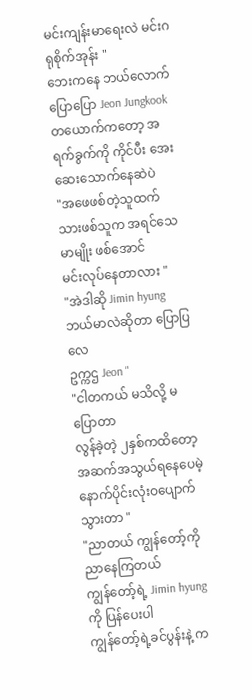မင်းကျန်းမာရေးလဲ မင်းဂရုစိုက်အုန်း "
ဘေးကနေ ဘယ်လောက်ပြောပြော Jeon Jungkook တယောက်ကတော့ အရက်ခွက်ကို ကိုင်ပီး အေးဆေးသောက်နေဆဲပဲ
"အဖေဖစ်တဲ့သူထက် သားဖစ်သူက အရင်သေမာမျိုး ဖစ်အောင်
မင်းလုပ်နေတာလား "
"အဲဒါဆို Jimin hyung ဘယ်မာလဲဆိုတာ ပြောပြလေ
ဥက္ကဌ Jeon "
"ငါတကယ် မသိလို့ မပြောတာ
လွန်ခဲ့တဲ့ ၂နှစ်ကထိတော့ အဆက်အသွယ်ရနေပေမဲ့ နောက်ပိုင်းလုံးဝပျောက်သွားတာ "
"ညာတယ် ကျွန်တော့်ကို ညာနေကြတယ်
ကျွန်တော့်ရဲ့ Jimin hyung ကို ပြန်ပေးပါ
ကျွန်တော့်ရဲ့ခင်ပွန်းနဲ့ က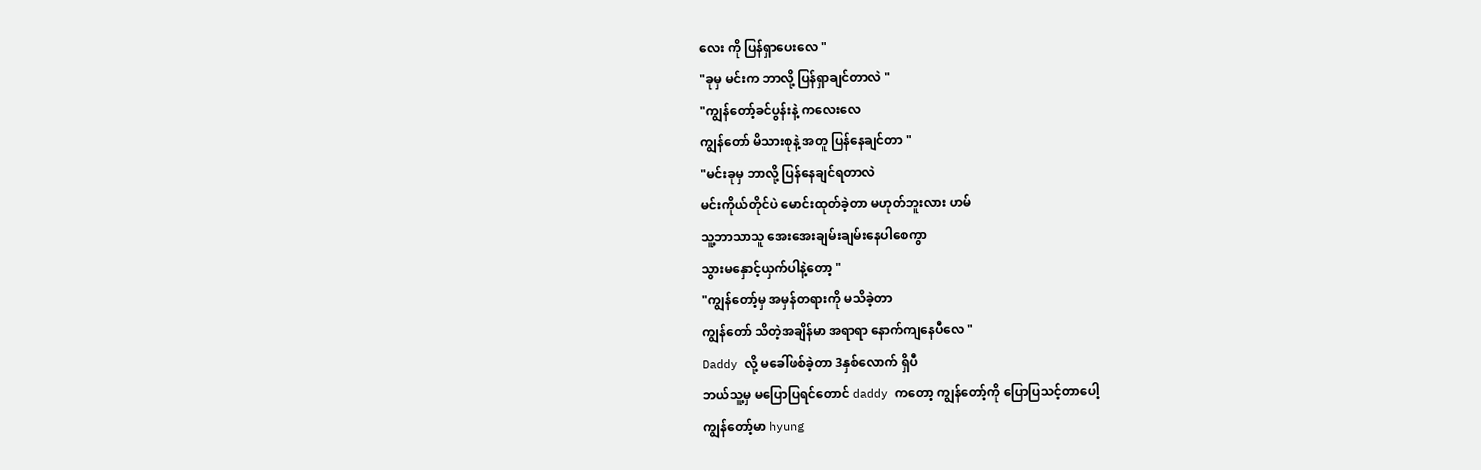လေး ကို ပြန်ရှာပေးလေ "
"ခုမှ မင်းက ဘာလို့ ပြန်ရှာချင်တာလဲ "
"ကျွန်တော့်ခင်ပွန်းနဲ့ ကလေးလေ
ကျွန်တော် မိသားစုနဲ့ အတူ ပြန်နေချင်တာ "
"မင်းခုမှ ဘာလို့ ပြန်နေချင်ရတာလဲ
မင်းကိုယ်တိုင်ပဲ မောင်းထုတ်ခဲ့တာ မဟုတ်ဘူးလား ဟမ်
သူ့ဘာသာသူ အေးအေးချမ်းချမ်းနေပါစေကွာ
သွားမနှောင့်ယှက်ပါနဲ့တော့ "
"ကျွန်တော့်မှ အမှန်တရားကို မသိခဲ့တာ
ကျွန်တော် သိတဲ့အချိန်မာ အရာရာ နောက်ကျနေပီလေ "
Daddy လို့ မခေါ်ဖစ်ခဲ့တာ 3နှစ်လောက် ရှိပီ
ဘယ်သူ့မှ မပြောပြရင်တောင် daddy ကတော့ ကျွန်တော့်ကို ပြောပြသင့်တာပေါ့
ကျွန်တော့်မာ hyung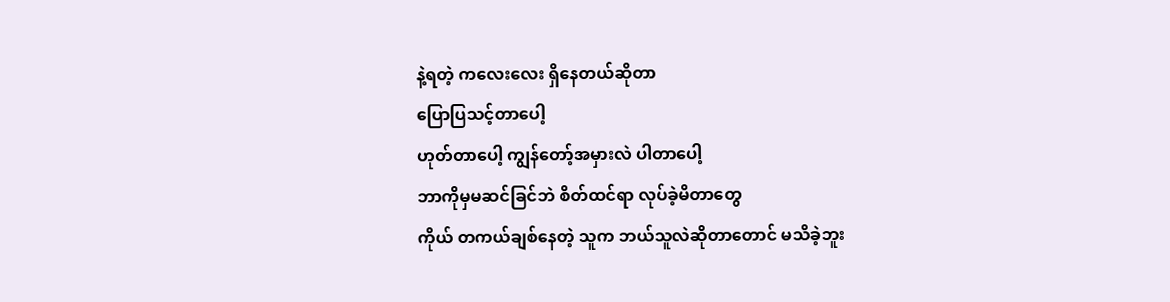နဲ့ရတဲ့ ကလေးလေး ရှိနေတယ်ဆိုတာ
ပြောပြသင့်တာပေါ့
ဟုတ်တာပေါ့ ကျွန်တော့်အမှားလဲ ပါတာပေါ့
ဘာကိုမှမဆင်ခြင်ဘဲ စိတ်ထင်ရာ လုပ်ခဲ့မိတာတွေ
ကိုယ် တကယ်ချစ်နေတဲ့ သူက ဘယ်သူလဲဆိုတာတောင် မသိခဲ့ဘူး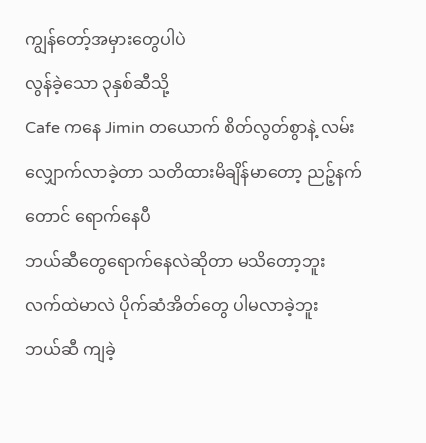ကျွန်တော့်အမှားတွေပါပဲ
လွန်ခဲ့သော ၃နှစ်ဆီသို့
Cafe ကနေ Jimin တယောက် စိတ်လွတ်စွာနဲ့ လမ်းလျှောက်လာခဲ့တာ သတိထားမိချိန်မာတော့ ညဉ့်နက်တောင် ရောက်နေပီ
ဘယ်ဆီတွေရောက်နေလဲဆိုတာ မသိတော့ဘူး
လက်ထဲမာလဲ ပိုက်ဆံအိတ်တွေ ပါမလာခဲ့ဘူး
ဘယ်ဆီ ကျခဲ့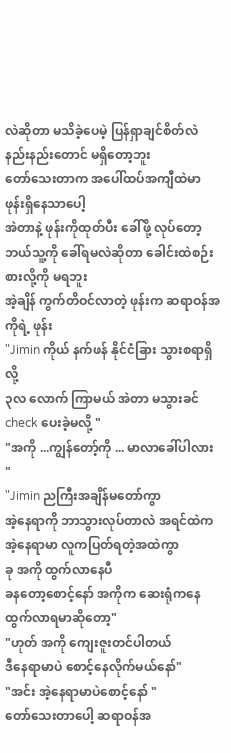လဲဆိုတာ မသိခဲ့ပေမဲ့ ပြန်ရှာချင်စိတ်လဲ နည်းနည်းတောင် မရှိတော့ဘူး
တော်သေးတာက အပေါ်ထပ်အကျီထဲမာ ဖုန်းရှိနေသာပေါ့
အဲတာနဲ့ ဖုန်းကိုထုတ်ပီး ခေါ်ဖို့ လုပ်တော့ ဘယ်သူ့ကို ခေါ်ရမလဲဆိုတာ ခေါင်းထဲစဉ်းစားလို့ကို မရဘူး
အဲ့ချိန် ကွက်တိဝင်လာတဲ့ ဖုန်းက ဆရာဝန်အကိုရဲ့ ဖုန်း
"Jimin ကိုယ် နက်ဖန် နိုင်ငံခြား သွားစရာရှိလို့
၃လ လောက် ကြာမယ် အဲတာ မသွားခင် check ပေးခဲ့မလို့ "
"အကို ...ကျွန်တော့်ကို ... မာလာခေါ်ပါလား "
"Jimin ညကြီးအချိန်မတော်ကွာ
အဲ့နေရာကို ဘာသွားလုပ်တာလဲ အရင်ထဲက အဲ့နေရာမာ လူကပြတ်ရတဲ့အထဲကွာ
ခု အကို ထွက်လာနေပီ
ခနတော့စောင့်နော် အကိုက ဆေးရုံကနေ ထွက်လာရမာဆိုတော့"
"ဟုတ် အကို ကျေးဇူးတင်ပါတယ်
ဒီနေရာမာပဲ စောင့်နေလိုက်မယ်နော်"
"အင်း အဲ့နေရာမာပဲစောင့်နော် "
တော်သေးတာပေါ့ ဆရာဝန်အ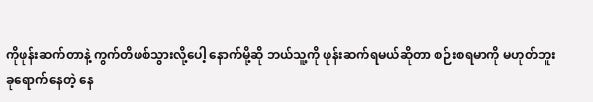ကိုဖုန်းဆက်တာနဲ့ ကွက်တိဖစ်သွားလို့ပေါ့ နောက်မို့ဆို ဘယ်သူ့ကို ဖုန်းဆက်ရမယ်ဆိုတာ စဉ်းစရမာကို မဟုတ်ဘူး
ခုရောက်နေတဲ့ နေ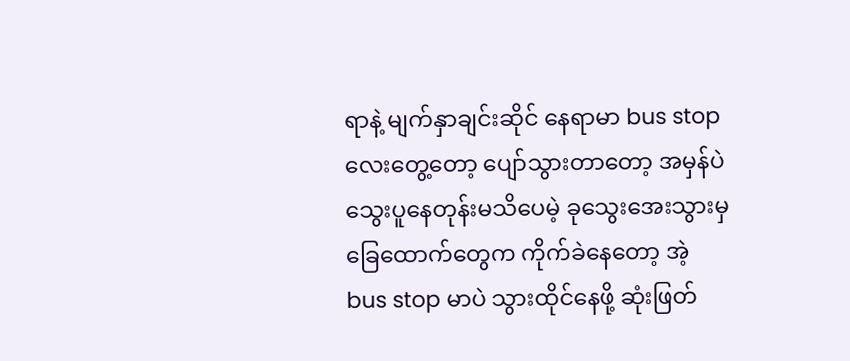ရာနဲ့ မျက်နှာချင်းဆိုင် နေရာမာ bus stop လေးတွေ့တော့ ပျော်သွားတာတော့ အမှန်ပဲ
သွေးပူနေတုန်းမသိပေမဲ့ ခုသွေးအေးသွားမှ ခြေထောက်တွေက ကိုက်ခဲနေတော့ အဲ့ bus stop မာပဲ သွားထိုင်နေဖို့ ဆုံးဖြတ်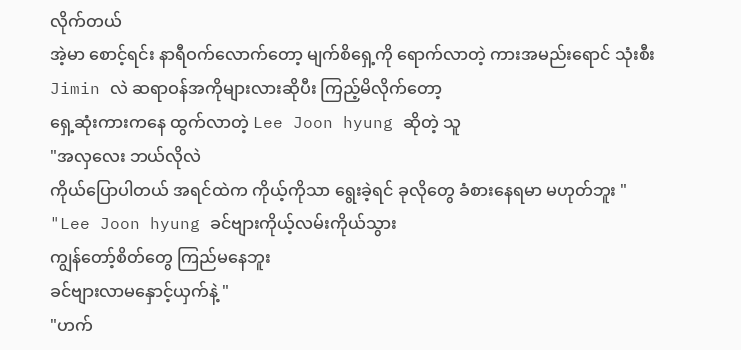လိုက်တယ်
အဲ့မာ စောင့်ရင်း နာရီဝက်လောက်တော့ မျက်စိရှေ့ကို ရောက်လာတဲ့ ကားအမည်းရောင် သုံးစီး
Jimin လဲ ဆရာဝန်အကိုများလားဆိုပီး ကြည့်မိလိုက်တော့
ရှေ့ဆုံးကားကနေ ထွက်လာတဲ့ Lee Joon hyung ဆိုတဲ့ သူ
"အလှလေး ဘယ်လိုလဲ
ကိုယ်ပြောပါတယ် အရင်ထဲက ကိုယ့်ကိုသာ ရွေးခဲ့ရင် ခုလိုတွေ ခံစားနေရမာ မဟုတ်ဘူး "
"Lee Joon hyung ခင်ဗျားကိုယ့်လမ်းကိုယ်သွား
ကျွန်တော့်စိတ်တွေ ကြည်မနေဘူး
ခင်ဗျားလာမနှောင့်ယှက်နဲ့ "
"ဟက်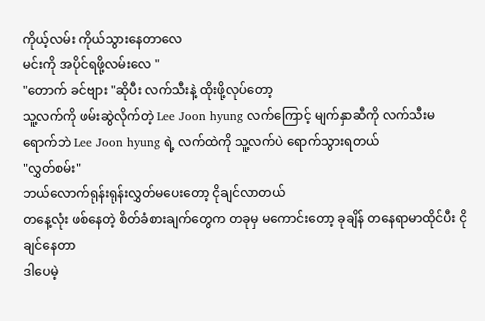ကိုယ့်လမ်း ကိုယ်သွားနေတာလေ
မင်းကို အပိုင်ရဖို့လမ်းလေ "
"တောက် ခင်ဗျား "ဆိုပီး လက်သီးနဲ့ ထိုးဖို့လုပ်တော့
သူ့လက်ကို ဖမ်းဆွဲလိုက်တဲ့ Lee Joon hyung လက်ကြောင့် မျက်နှာဆီကို လက်သီးမရောက်ဘဲ Lee Joon hyung ရဲ့ လက်ထဲကို သူ့လက်ပဲ ရောက်သွားရတယ်
"လွှတ်စမ်း"
ဘယ်လောက်ရုန်းရုန်းလွှတ်မပေးတော့ ငိုချင်လာတယ်
တနေ့လုံး ဖစ်နေတဲ့ စိတ်ခံစားချက်တွေက တခုမှ မကောင်းတော့ ခုချိန် တနေရာမာထိုင်ပီး ငိုချင်နေတာ
ဒါပေမဲ့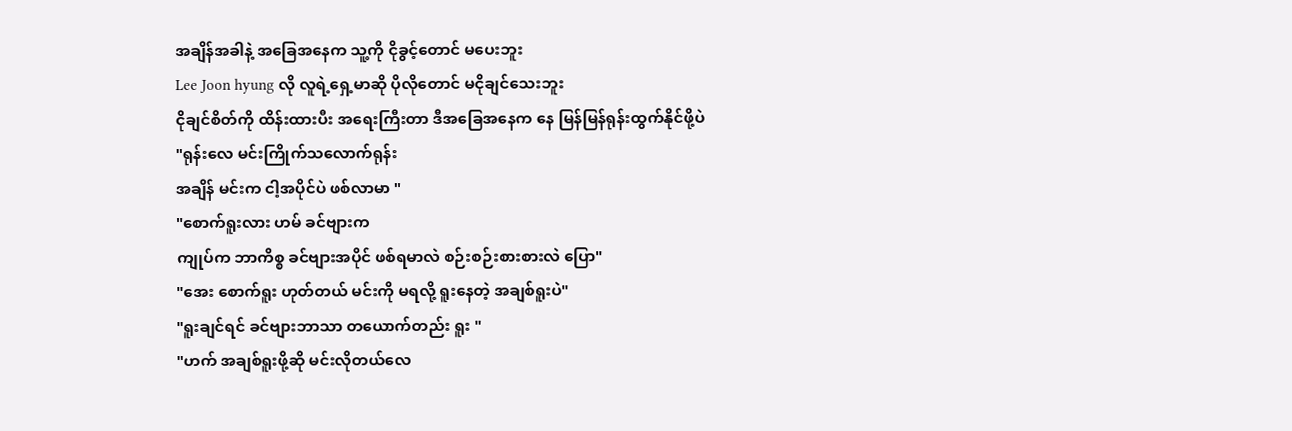အချိန်အခါနဲ့ အခြေအနေက သူ့ကို ငိုခွင့်တောင် မပေးဘူး
Lee Joon hyung လို လူရဲ့ရှေ့မာဆို ပိုလိုတောင် မငိုချင်သေးဘူး
ငိုချင်စိတ်ကို ထိန်းထားပီး အရေးကြီးတာ ဒီအခြေအနေက နေ မြန်မြန်ရုန်းထွက်နိုင်ဖို့ပဲ
"ရုန်းလေ မင်းကြိုက်သလောက်ရုန်း
အချိန် မင်းက ငါ့အပိုင်ပဲ ဖစ်လာမာ "
"စောက်ရူးလား ဟမ် ခင်ဗျားက
ကျုပ်က ဘာကိစ္စ ခင်ဗျားအပိုင် ဖစ်ရမာလဲ စဉ်းစဉ်းစားစားလဲ ပြော"
"အေး စောက်ရူး ဟုတ်တယ် မင်းကို မရလို့ ရူးနေတဲ့ အချစ်ရူးပဲ"
"ရူးချင်ရင် ခင်ဗျားဘာသာ တယောက်တည်း ရူး "
"ဟက် အချစ်ရူးဖို့ဆို မင်းလိုတယ်လေ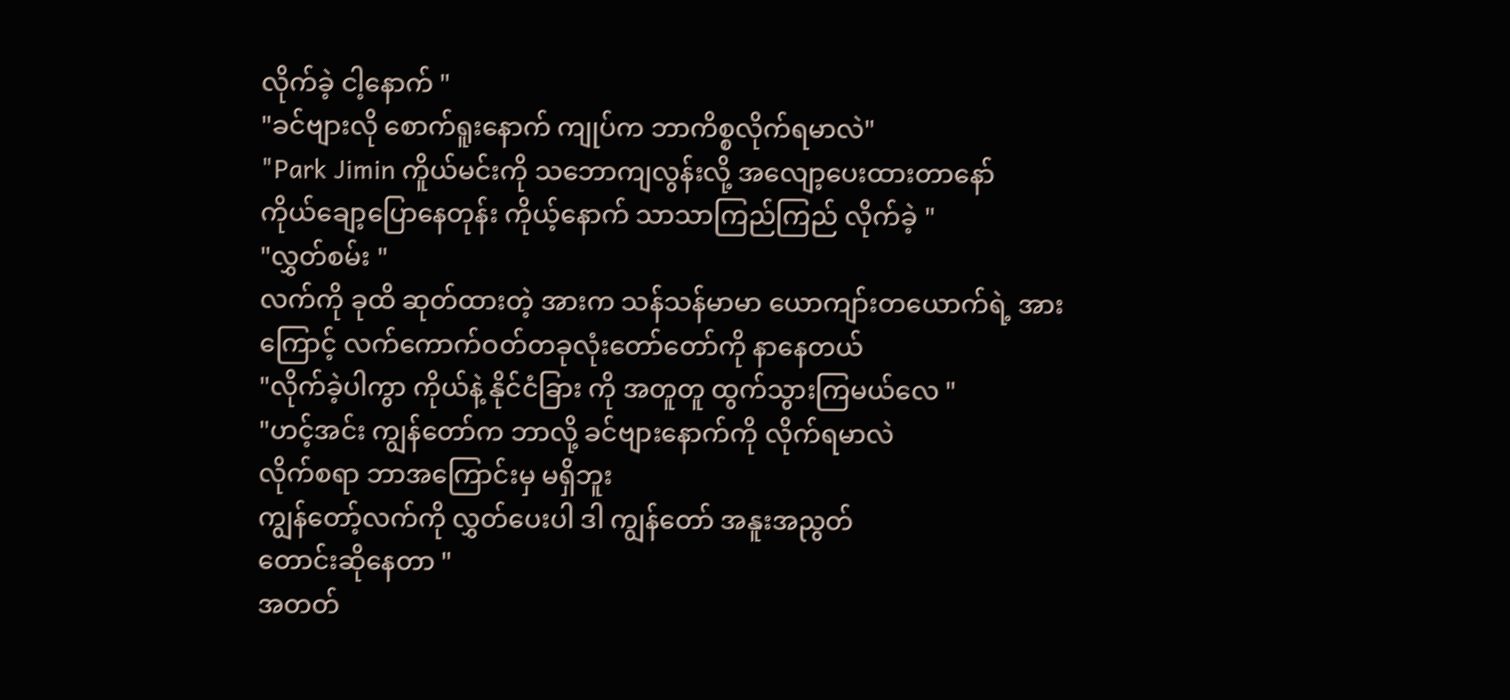လိုက်ခဲ့ ငါ့နောက် "
"ခင်ဗျားလို စောက်ရူးနောက် ကျုပ်က ဘာကိစ္စလိုက်ရမာလဲ"
"Park Jimin ကိူယ်မင်းကို သဘောကျလွန်းလို့ အလျော့ပေးထားတာနော်
ကိုယ်ချော့ပြောနေတုန်း ကိုယ့်နောက် သာသာကြည်ကြည် လိုက်ခဲ့ "
"လွှတ်စမ်း "
လက်ကို ခုထိ ဆုတ်ထားတဲ့ အားက သန်သန်မာမာ ယောကျာ်းတယောက်ရဲ့ အားကြောင့် လက်ကောက်ဝတ်တခုလုံးတော်တော်ကို နာနေတယ်
"လိုက်ခဲ့ပါကွာ ကိုယ်နဲ့ နိုင်ငံခြား ကို အတူတူ ထွက်သွားကြမယ်လေ "
"ဟင့်အင်း ကျွန်တော်က ဘာလို့ ခင်ဗျားနောက်ကို လိုက်ရမာလဲ
လိုက်စရာ ဘာအကြောင်းမှ မရှိဘူး
ကျွန်တော့်လက်ကို လွှတ်ပေးပါ ဒါ ကျွန်တော် အနူးအညွတ်
တောင်းဆိုနေတာ "
အတတ်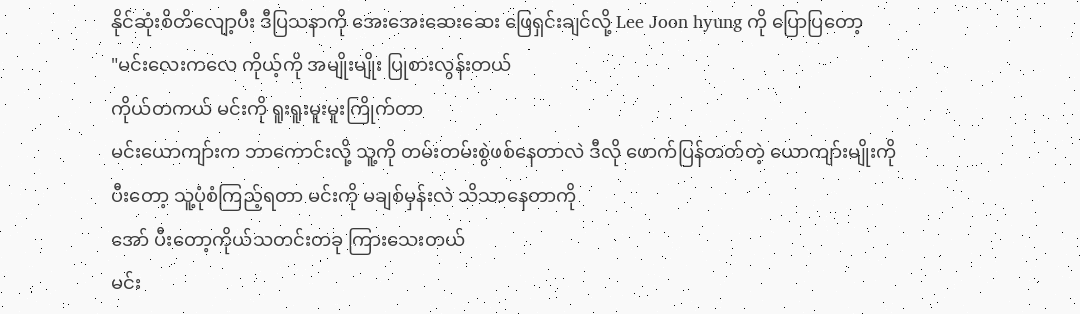နိုင်ဆုံးစိတိလျော့ပီး ဒီပြသနာကို အေးအေးဆေးဆေး ဖြေရှင်းချင်လို့ Lee Joon hyung ကို ပြောပြတော့
"မင်းလေးကလေ ကိုယ့်ကို အမျိုးမျိုး ပြုစားလွန်းတယ်
ကိုယ်တကယ် မင်းကို ရူးရူးမူးမူးကြိုက်တာ
မင်းယောကျာ်းက ဘာကောင်းလို့ သူ့ကို တမ်းတမ်းစွဲဖစ်နေတာလဲ ဒီလို ဖောက်ပြန်တတ်တဲ့ ယောကျာ်းမျိုးကို
ပီးတော့ သူ့ပုံစံကြည့်ရတာ မင်းကို မချစ်မှန်းလဲ သိသာနေတာကို
အော် ပီးတော့ကိုယ်သတင်းတခု ကြားသေးတယ်
မင်း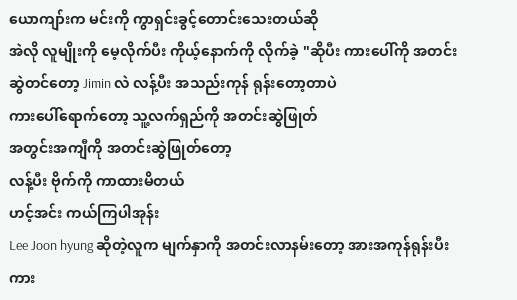ယောကျာ်းက မင်းကို ကွာရှင်းခွင့်တောင်းသေးတယ်ဆို
အဲလို လူမျိုးကို မေ့လိုက်ပီး ကိုယ့်နောက်ကို လိုက်ခဲ့ "ဆိုပီး ကားပေါ်ကို အတင်း ဆွဲတင်တော့ Jimin လဲ လန့်ပီး အသည်းကုန် ရုန်းတော့တာပဲ
ကားပေါ်ရောက်တော့ သူ့လက်ရှည်ကို အတင်းဆွဲဖြုတ်
အတွင်းအကျီကို အတင်းဆွဲဖြုတ်တော့
လန့်ပီး ဗိုက်ကို ကာထားမိတယ်
ဟင့်အင်း ကယ်ကြပါအုန်း
Lee Joon hyung ဆိုတဲ့လူက မျက်နှာကို အတင်းလာနမ်းတော့ အားအကုန်ရုန်းပီး ကား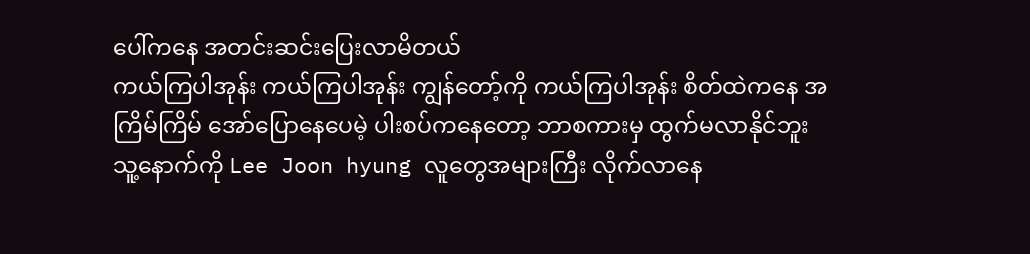ပေါ်ကနေ အတင်းဆင်းပြေးလာမိတယ်
ကယ်ကြပါအုန်း ကယ်ကြပါအုန်း ကျွန်တော့်ကို ကယ်ကြပါအုန်း စိတ်ထဲကနေ အကြိမ်ကြိမ် အော်ပြောနေပေမဲ့ ပါးစပ်ကနေတော့ ဘာစကားမှ ထွက်မလာနိုင်ဘူး
သူ့နောက်ကို Lee Joon hyung လူတွေအများကြီး လိုက်လာနေ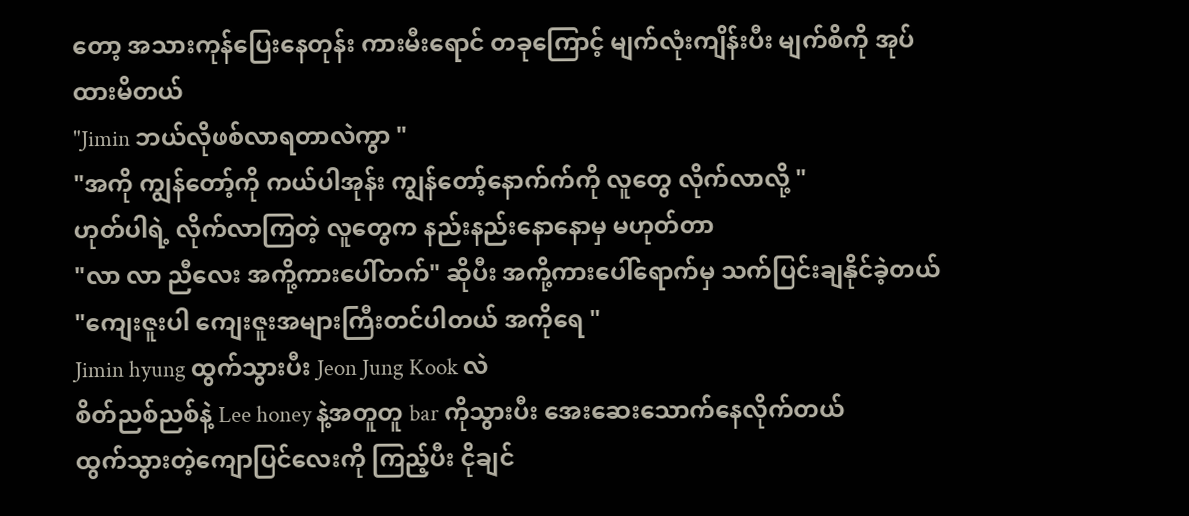တော့ အသားကုန်ပြေးနေတုန်း ကားမီးရောင် တခုကြောင့် မျက်လုံးကျိန်းပီး မျက်စိကို အုပ်ထားမိတယ်
"Jimin ဘယ်လိုဖစ်လာရတာလဲကွာ "
"အကို ကျွန်တော့်ကို ကယ်ပါအုန်း ကျွန်တော့်နောက်က်ကို လူတွေ လိုက်လာလို့ "
ဟုတ်ပါရဲ့ လိုက်လာကြတဲ့ လူတွေက နည်းနည်းနောနောမှ မဟုတ်တာ
"လာ လာ ညီလေး အကို့ကားပေါ်တက်" ဆိုပီး အကို့ကားပေါ်ရောက်မှ သက်ပြင်းချနိုင်ခဲ့တယ်
"ကျေးဇူးပါ ကျေးဇူးအများကြီးတင်ပါတယ် အကိုရေ "
Jimin hyung ထွက်သွားပီး Jeon Jung Kook လဲ
စိတ်ညစ်ညစ်နဲ့ Lee honey နဲ့အတူတူ bar ကိုသွားပီး အေးဆေးသောက်နေလိုက်တယ်
ထွက်သွားတဲ့ကျောပြင်လေးကို ကြည့်ပီး ငိုချင်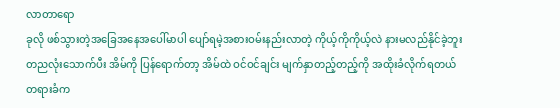လာတာရော
ခုလို ဖစ်သွားတဲ့အခြေအနေအပေါ်မာပါ ပျော်ရမဲ့အစားဝမ်းနည်းလာတဲ့ ကိုယ့်ကိုကိုယ့်လဲ နားမလည်နိုင်ခဲ့ဘူး
တညလုံးသောက်ပီး အိမ်ကို ပြန်ရောက်တာ့ အိမ်ထဲ ဝင်ဝင်ချင်း မျက်နှာတည့်တည့်ကို အထိုးခံလိုက်ရတယ်
တရားခံက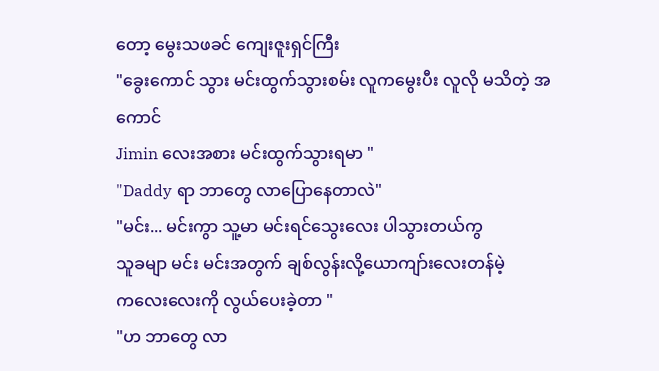တော့ မွေးသဖခင် ကျေးဇူးရှင်ကြီး
"ခွေးကောင် သွား မင်းထွက်သွားစမ်း လူကမွေးပီး လူလို မသိတဲ့ အကောင်
Jimin လေးအစား မင်းထွက်သွားရမာ "
"Daddy ရာ ဘာတွေ လာပြောနေတာလဲ"
"မင်း... မင်းကွာ သူ့မာ မင်းရင်သွေးလေး ပါသွားတယ်ကွ
သူခမျာ မင်း မင်းအတွက် ချစ်လွန်းလို့ယောကျာ်းလေးတန်မဲ့
ကလေးလေးကို လွယ်ပေးခဲ့တာ "
"ဟ ဘာတွေ လာ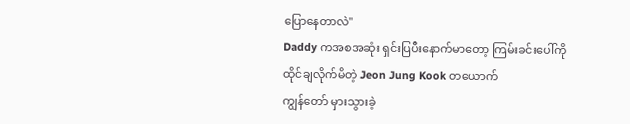ပြောနေတာလဲ"
Daddy ကအစအဆုံး ရှင်းပြပီးနောက်မာတော့ ကြမ်းခင်းပေါ်ကို ထိုင်ချလိုက်မိတဲ့ Jeon Jung Kook တယောက်
ကျွန်တော် မှားသွားခဲ့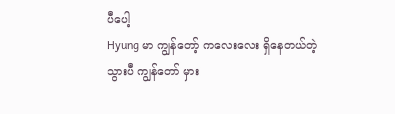ပီပေါ့
Hyung မာ ကျွန်တော့် ကလေးလေး ရှိနေတယ်တဲ့
သွားပီ ကျွန်တော် မှား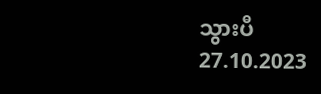သွားပီ
27.10.2023